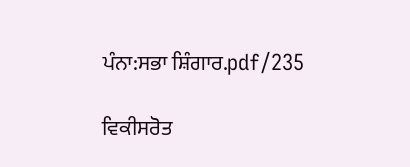ਪੰਨਾ:ਸਭਾ ਸ਼ਿੰਗਾਰ.pdf/235

ਵਿਕੀਸਰੋਤ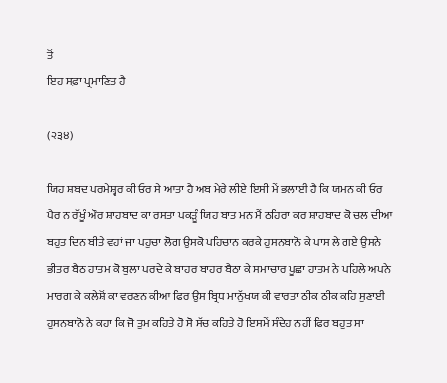ਤੋਂ
ਇਹ ਸਫ਼ਾ ਪ੍ਰਮਾਣਿਤ ਹੈ

(੨੩੪)

ਯਿਹ ਸ਼ਬਦ ਪਰਮੇਸ਼੍ਵਰ ਕੀ ਓਰ ਸੇ ਆਤਾ ਹੈ ਅਬ ਮੇਰੇ ਲੀਏ ਇਸੀ ਮੇਂ ਭਲਾਈ ਹੈ ਕਿ ਯਮਨ ਕੀ ਓਰ ਪੈਰ ਨ ਰੱਖੂੰ ਔਰ ਸ਼ਾਹਬਾਦ ਕਾ ਰਸਤਾ ਪਕੜੂੰ ਯਿਹ ਬਾਤ ਮਨ ਮੈਂ ਠਹਿਰਾ ਕਰ ਸ਼ਾਹਬਾਦ ਕੋ ਚਲ ਦੀਆ ਬਹੁਤ ਦਿਨ ਬੀਤੇ ਵਹਾਂ ਜਾ ਪਹੁਚਾ ਲੋਗ ਉਸਕੋ ਪਹਿਚਾਨ ਕਰਕੇ ਹੁਸਨਬਾਨੋ ਕੇ ਪਾਸ ਲੇ ਗਏ ਉਸਨੇ ਭੀਤਰ ਬੈਠ ਹਾਤਮ ਕੋ ਬੁਲਾ ਪਰਦੇ ਕੇ ਬਾਹਰ ਬਾਹਰ ਬੈਠਾ ਕੇ ਸਮਾਚਾਰ ਪੂਛਾ ਹਾਤਮ ਨੇ ਪਹਿਲੇ ਅਪਨੇ ਮਾਰਗ ਕੇ ਕਲੇਸ਼ੋਂ ਕਾ ਵਰਣਨ ਕੀਆ ਫਿਰ ਉਸ ਬ੍ਰਿਧ ਮਾਨੁੱਖਯ ਕੀ ਵਾਰਤਾ ਠੀਕ ਠੀਕ ਕਹਿ ਸੁਣਾਈ ਹੁਸਨਬਾਨੋ ਨੇ ਕਹਾ ਕਿ ਜੋ ਤੁਮ ਕਹਿਤੇ ਹੋ ਸੋ ਸੱਚ ਕਹਿਤੇ ਹੋ ਇਸਮੇਂ ਸੰਦੇਹ ਨਹੀਂ ਫਿਰ ਬਹੁਤ ਸਾ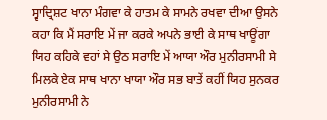ਸ੍ਵਾਦ੍ਰਿਸ਼ਟ ਖਾਨਾ ਮੰਗਵਾ ਕੇ ਹਾਤਮ ਕੇ ਸਾਮਨੇ ਰਖਵਾ ਦੀਆ ਉਸਨੇ ਕਹਾ ਕਿ ਮੈਂ ਸਰਾਇ ਮੇਂ ਜਾ ਕਰਕੇ ਅਪਨੇ ਭਾਈ ਕੇ ਸਾਥ ਖਾਊਂਗਾ ਯਿਹ ਕਹਿਕੇ ਵਹਾਂ ਸੇ ਉਠ ਸਰਾਇ ਮੇਂ ਆਯਾ ਔਰ ਮੁਨੀਰਸਾਮੀ ਸੇ ਮਿਲਕੇ ਏਕ ਸਾਥ ਖਾਨਾ ਖਾਯਾ ਔਰ ਸਭ ਬਾਤੇਂ ਕਹੀਂ ਯਿਹ ਸੁਨਕਰ ਮੁਨੀਰਸਾਮੀ ਨੇ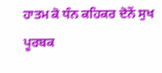ਹਾਤਮ ਕੋ ਧੰਨ ਕਹਿਕਰ ਦੋਨੋਂ ਸੁਖ ਪੂਰਬਕ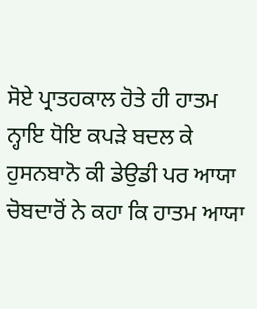ਸੋਏ ਪ੍ਰਾਤਹਕਾਲ ਹੋਤੇ ਹੀ ਹਾਤਮ ਨ੍ਹਾਇ ਧੋਇ ਕਪੜੇ ਬਦਲ ਕੇ ਹੁਸਨਬਾਨੋ ਕੀ ਡੇਉਡੀ ਪਰ ਆਯਾ ਚੋਬਦਾਰੋਂ ਨੇ ਕਹਾ ਕਿ ਹਾਤਮ ਆਯਾ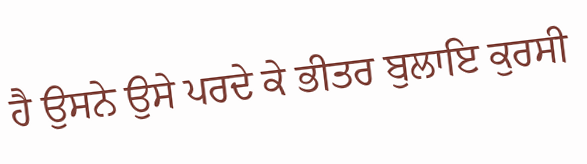ਹੈ ਉਸਨੇ ਉਸੇ ਪਰਦੇ ਕੇ ਭੀਤਰ ਬੁਲਾਇ ਕੁਰਸੀ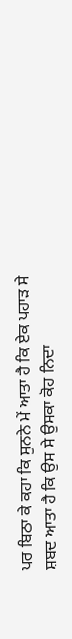ਪਰ ਬਿਠਾ ਕੇ ਕਹਾ ਕਿ ਸੁਨਨੇ ਮੇਂ ਆਤਾ ਹੈ ਕਿ ਏਕ ਪਹਾੜ ਸੇ ਸ਼ਬਦ ਆਤਾ ਹੈ ਕਿ ਉਸ ਸੇ ਉਸਕਾ ਕੋਹ ਨਿਦਾ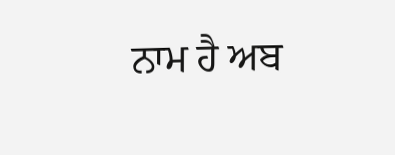ਨਾਮ ਹੈ ਅਬ